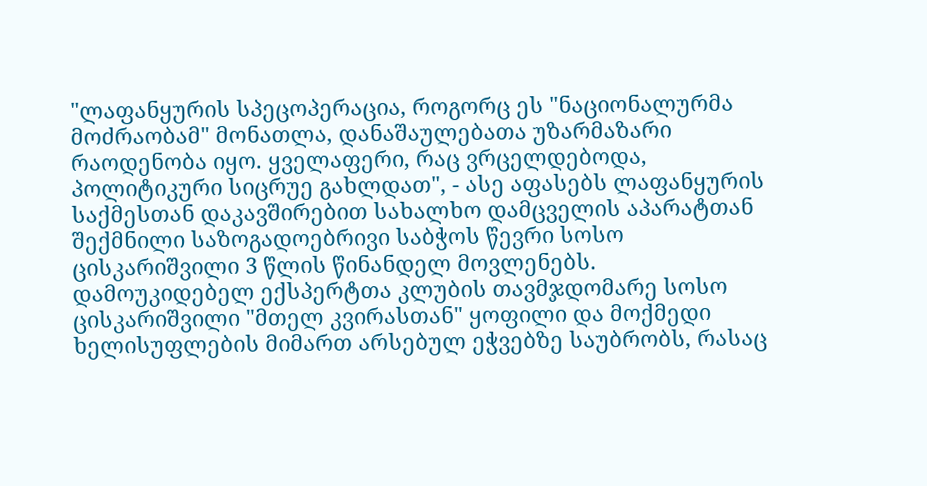"ლაფანყურის სპეცოპერაცია, როგორც ეს "ნაციონალურმა მოძრაობამ" მონათლა, დანაშაულებათა უზარმაზარი რაოდენობა იყო. ყველაფერი, რაც ვრცელდებოდა, პოლიტიკური სიცრუე გახლდათ", - ასე აფასებს ლაფანყურის საქმესთან დაკავშირებით სახალხო დამცველის აპარატთან შექმნილი საზოგადოებრივი საბჭოს წევრი სოსო ცისკარიშვილი 3 წლის წინანდელ მოვლენებს.
დამოუკიდებელ ექსპერტთა კლუბის თავმჯდომარე სოსო ცისკარიშვილი "მთელ კვირასთან" ყოფილი და მოქმედი ხელისუფლების მიმართ არსებულ ეჭვებზე საუბრობს, რასაც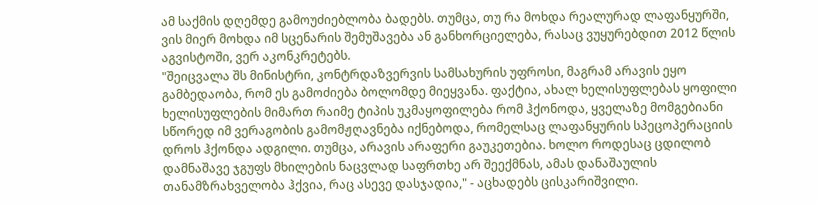ამ საქმის დღემდე გამოუძიებლობა ბადებს. თუმცა, თუ რა მოხდა რეალურად ლაფანყურში, ვის მიერ მოხდა იმ სცენარის შემუშავება ან განხორციელება, რასაც ვუყურებდით 2012 წლის აგვისტოში, ვერ აკონკრეტებს.
"შეიცვალა შს მინისტრი, კონტრდაზვერვის სამსახურის უფროსი, მაგრამ არავის ეყო გამბედაობა, რომ ეს გამოძიება ბოლომდე მიეყვანა. ფაქტია, ახალ ხელისუფლებას ყოფილი ხელისუფლების მიმართ რაიმე ტიპის უკმაყოფილება რომ ჰქონოდა, ყველაზე მომგებიანი სწორედ იმ ვერაგობის გამომჟღავნება იქნებოდა, რომელსაც ლაფანყურის სპეცოპერაციის დროს ჰქონდა ადგილი. თუმცა, არავის არაფერი გაუკეთებია. ხოლო როდესაც ცდილობ დამნაშავე ჯგუფს მხილების ნაცვლად საფრთხე არ შეექმნას, ამას დანაშაულის თანამზრახველობა ჰქვია, რაც ასევე დასჯადია," - აცხადებს ცისკარიშვილი.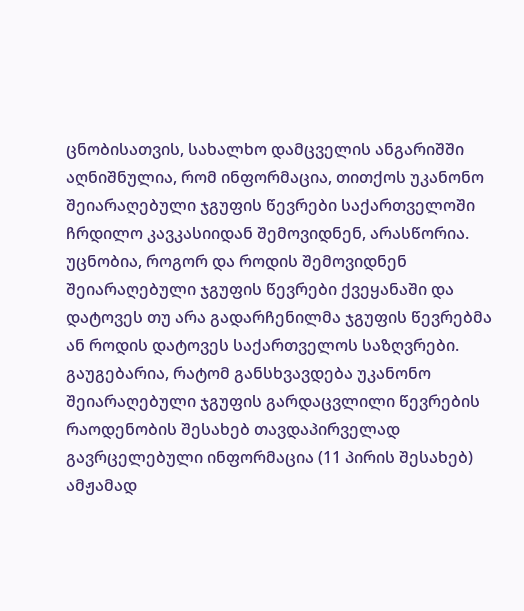ცნობისათვის, სახალხო დამცველის ანგარიშში აღნიშნულია, რომ ინფორმაცია, თითქოს უკანონო შეიარაღებული ჯგუფის წევრები საქართველოში ჩრდილო კავკასიიდან შემოვიდნენ, არასწორია. უცნობია, როგორ და როდის შემოვიდნენ შეიარაღებული ჯგუფის წევრები ქვეყანაში და დატოვეს თუ არა გადარჩენილმა ჯგუფის წევრებმა ან როდის დატოვეს საქართველოს საზღვრები.
გაუგებარია, რატომ განსხვავდება უკანონო შეიარაღებული ჯგუფის გარდაცვლილი წევრების რაოდენობის შესახებ თავდაპირველად გავრცელებული ინფორმაცია (11 პირის შესახებ) ამჟამად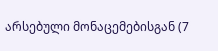არსებული მონაცემებისგან (7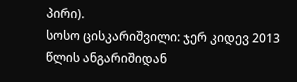პირი).
სოსო ცისკარიშვილი: ჯერ კიდევ 2013 წლის ანგარიშიდან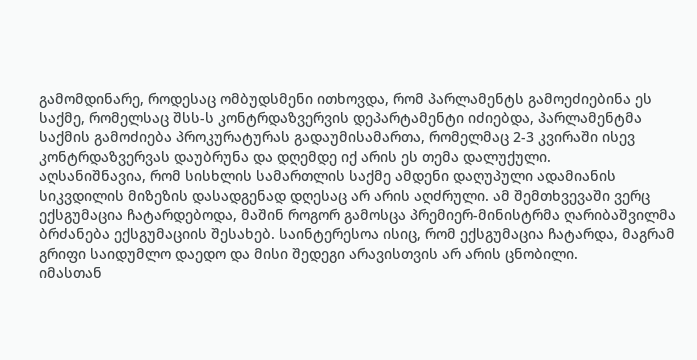გამომდინარე, როდესაც ომბუდსმენი ითხოვდა, რომ პარლამენტს გამოეძიებინა ეს საქმე, რომელსაც შსს-ს კონტრდაზვერვის დეპარტამენტი იძიებდა, პარლამენტმა საქმის გამოძიება პროკურატურას გადაუმისამართა, რომელმაც 2-3 კვირაში ისევ კონტრდაზვერვას დაუბრუნა და დღემდე იქ არის ეს თემა დალუქული.
აღსანიშნავია, რომ სისხლის სამართლის საქმე ამდენი დაღუპული ადამიანის სიკვდილის მიზეზის დასადგენად დღესაც არ არის აღძრული. ამ შემთხვევაში ვერც ექსგუმაცია ჩატარდებოდა, მაშინ როგორ გამოსცა პრემიერ-მინისტრმა ღარიბაშვილმა ბრძანება ექსგუმაციის შესახებ. საინტერესოა ისიც, რომ ექსგუმაცია ჩატარდა, მაგრამ გრიფი საიდუმლო დაედო და მისი შედეგი არავისთვის არ არის ცნობილი.
იმასთან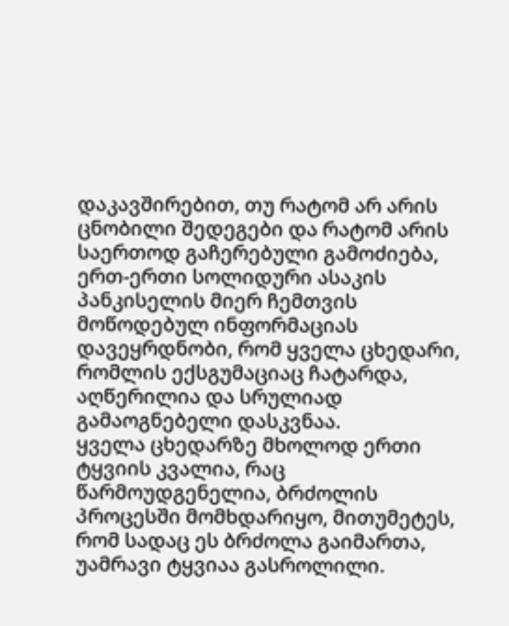დაკავშირებით, თუ რატომ არ არის ცნობილი შედეგები და რატომ არის საერთოდ გაჩერებული გამოძიება, ერთ-ერთი სოლიდური ასაკის პანკისელის მიერ ჩემთვის მოწოდებულ ინფორმაციას დავეყრდნობი, რომ ყველა ცხედარი, რომლის ექსგუმაციაც ჩატარდა, აღწერილია და სრულიად გამაოგნებელი დასკვნაა.
ყველა ცხედარზე მხოლოდ ერთი ტყვიის კვალია, რაც წარმოუდგენელია, ბრძოლის პროცესში მომხდარიყო, მითუმეტეს, რომ სადაც ეს ბრძოლა გაიმართა, უამრავი ტყვიაა გასროლილი.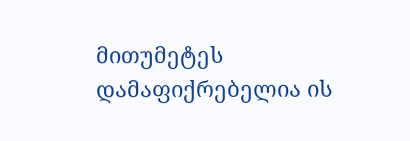მითუმეტეს დამაფიქრებელია ის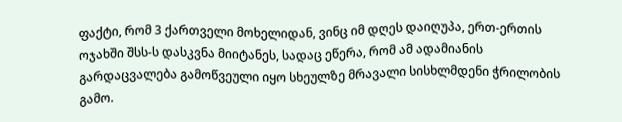ფაქტი, რომ 3 ქართველი მოხელიდან, ვინც იმ დღეს დაიღუპა, ერთ-ერთის ოჯახში შსს-ს დასკვნა მიიტანეს, სადაც ეწერა, რომ ამ ადამიანის გარდაცვალება გამოწვეული იყო სხეულზე მრავალი სისხლმდენი ჭრილობის გამო.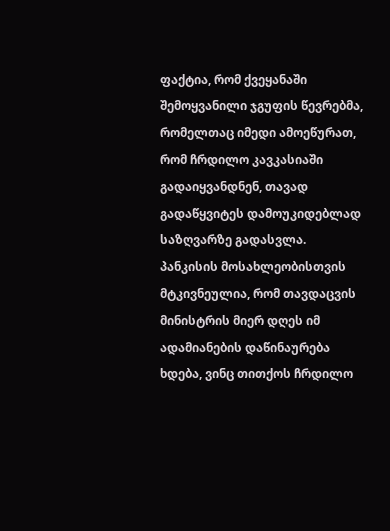ფაქტია, რომ ქვეყანაში შემოყვანილი ჯგუფის წევრებმა, რომელთაც იმედი ამოეწურათ, რომ ჩრდილო კავკასიაში გადაიყვანდნენ, თავად გადაწყვიტეს დამოუკიდებლად საზღვარზე გადასვლა. პანკისის მოსახლეობისთვის მტკივნეულია, რომ თავდაცვის მინისტრის მიერ დღეს იმ ადამიანების დაწინაურება ხდება, ვინც თითქოს ჩრდილო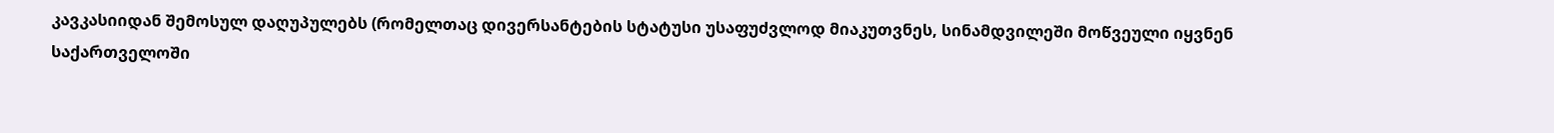კავკასიიდან შემოსულ დაღუპულებს (რომელთაც დივერსანტების სტატუსი უსაფუძვლოდ მიაკუთვნეს, სინამდვილეში მოწვეული იყვნენ საქართველოში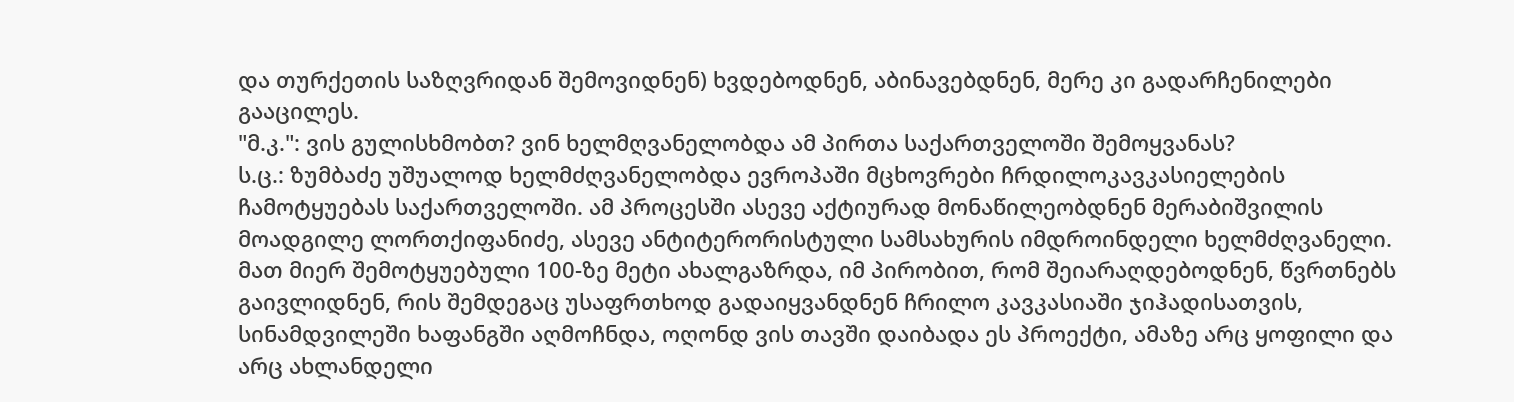და თურქეთის საზღვრიდან შემოვიდნენ) ხვდებოდნენ, აბინავებდნენ, მერე კი გადარჩენილები გააცილეს.
"მ.კ.": ვის გულისხმობთ? ვინ ხელმღვანელობდა ამ პირთა საქართველოში შემოყვანას?
ს.ც.: ზუმბაძე უშუალოდ ხელმძღვანელობდა ევროპაში მცხოვრები ჩრდილოკავკასიელების ჩამოტყუებას საქართველოში. ამ პროცესში ასევე აქტიურად მონაწილეობდნენ მერაბიშვილის მოადგილე ლორთქიფანიძე, ასევე ანტიტერორისტული სამსახურის იმდროინდელი ხელმძღვანელი. მათ მიერ შემოტყუებული 100-ზე მეტი ახალგაზრდა, იმ პირობით, რომ შეიარაღდებოდნენ, წვრთნებს გაივლიდნენ, რის შემდეგაც უსაფრთხოდ გადაიყვანდნენ ჩრილო კავკასიაში ჯიჰადისათვის, სინამდვილეში ხაფანგში აღმოჩნდა, ოღონდ ვის თავში დაიბადა ეს პროექტი, ამაზე არც ყოფილი და არც ახლანდელი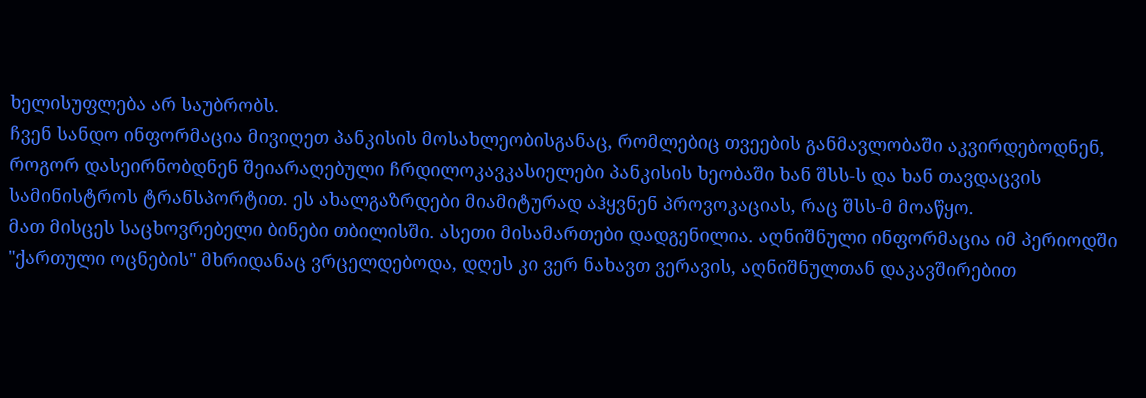ხელისუფლება არ საუბრობს.
ჩვენ სანდო ინფორმაცია მივიღეთ პანკისის მოსახლეობისგანაც, რომლებიც თვეების განმავლობაში აკვირდებოდნენ, როგორ დასეირნობდნენ შეიარაღებული ჩრდილოკავკასიელები პანკისის ხეობაში ხან შსს-ს და ხან თავდაცვის სამინისტროს ტრანსპორტით. ეს ახალგაზრდები მიამიტურად აჰყვნენ პროვოკაციას, რაც შსს-მ მოაწყო.
მათ მისცეს საცხოვრებელი ბინები თბილისში. ასეთი მისამართები დადგენილია. აღნიშნული ინფორმაცია იმ პერიოდში "ქართული ოცნების" მხრიდანაც ვრცელდებოდა, დღეს კი ვერ ნახავთ ვერავის, აღნიშნულთან დაკავშირებით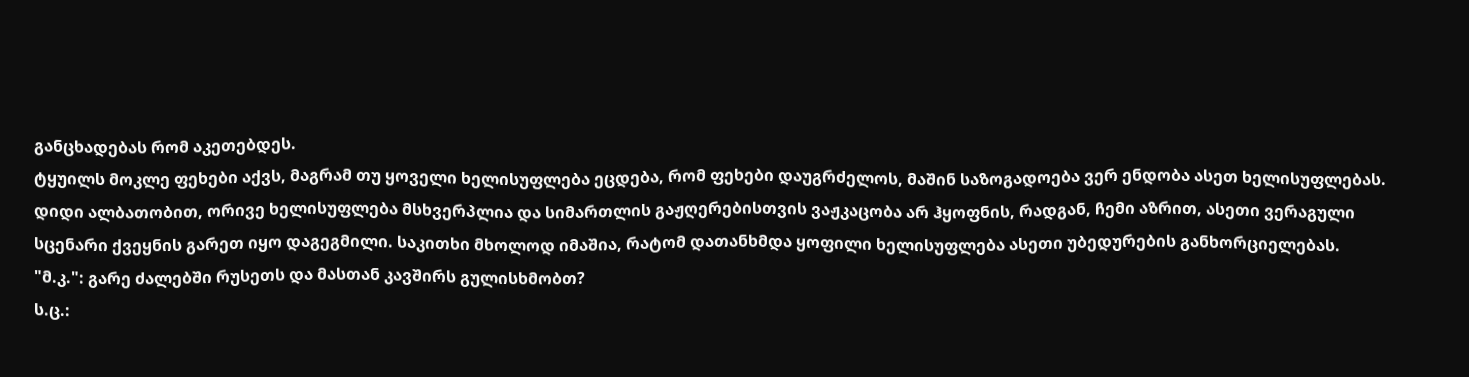განცხადებას რომ აკეთებდეს.
ტყუილს მოკლე ფეხები აქვს, მაგრამ თუ ყოველი ხელისუფლება ეცდება, რომ ფეხები დაუგრძელოს, მაშინ საზოგადოება ვერ ენდობა ასეთ ხელისუფლებას.
დიდი ალბათობით, ორივე ხელისუფლება მსხვერპლია და სიმართლის გაჟღერებისთვის ვაჟკაცობა არ ჰყოფნის, რადგან, ჩემი აზრით, ასეთი ვერაგული სცენარი ქვეყნის გარეთ იყო დაგეგმილი. საკითხი მხოლოდ იმაშია, რატომ დათანხმდა ყოფილი ხელისუფლება ასეთი უბედურების განხორციელებას.
"მ.კ.": გარე ძალებში რუსეთს და მასთან კავშირს გულისხმობთ?
ს.ც.: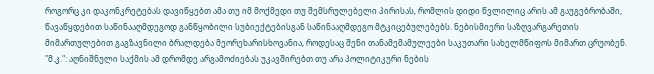როგორც კი დაკონკრეტებას დავიწყებთ ამა თუ იმ მოქმედი თუ შემსრულებელი პირისას, რომლის დიდი წვლილიც არის ამ გაუგებრობაში, წავაწყდებით საწინააღმდეგოდ განწყობილი სუბიექტებისგან საწინააღმდეგო მტკიცებულებებს. ნებისმიერი საზღვარგარეთის მიმართულებით გაგზავნილი ბრალდება მეორეხარისხოვანია, როდესაც შენი თანამემამულეები საკუთარი სახელმწიფოს მიმართ ცრუობენ.
"მ.კ.": აღნიშნული საქმის ამ დრომდე არგამოძიებას უკავშირებთ თუ არა პოლიტიკური ნების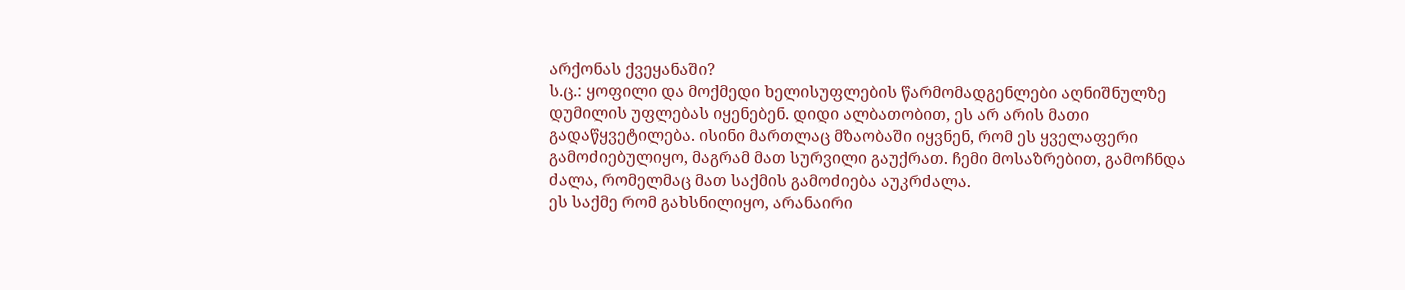არქონას ქვეყანაში?
ს.ც.: ყოფილი და მოქმედი ხელისუფლების წარმომადგენლები აღნიშნულზე დუმილის უფლებას იყენებენ. დიდი ალბათობით, ეს არ არის მათი გადაწყვეტილება. ისინი მართლაც მზაობაში იყვნენ, რომ ეს ყველაფერი გამოძიებულიყო, მაგრამ მათ სურვილი გაუქრათ. ჩემი მოსაზრებით, გამოჩნდა ძალა, რომელმაც მათ საქმის გამოძიება აუკრძალა.
ეს საქმე რომ გახსნილიყო, არანაირი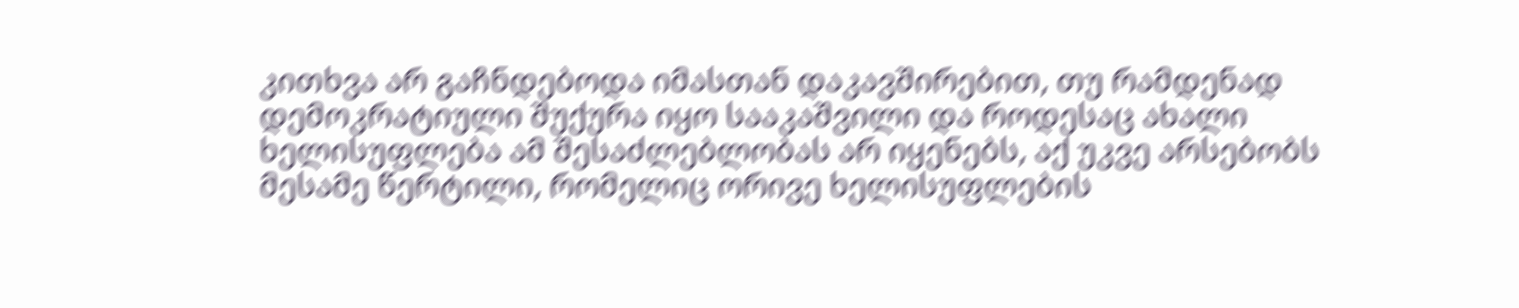კითხვა არ გაჩნდებოდა იმასთან დაკავშირებით, თუ რამდენად დემოკრატიული შუქურა იყო სააკაშვილი და როდესაც ახალი ხელისუფლება ამ შესაძლებლობას არ იყენებს, აქ უკვე არსებობს მესამე წერტილი, რომელიც ორივე ხელისუფლების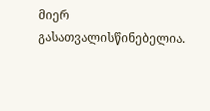მიერ გასათვალისწინებელია.